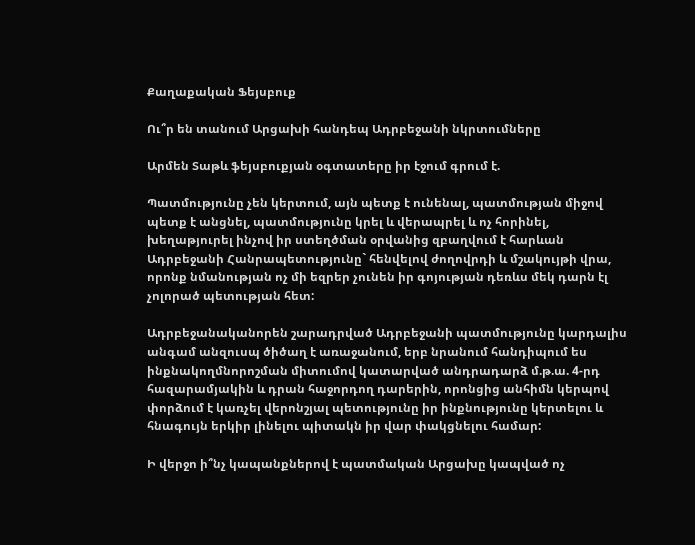Քաղաքական Ֆեյսբուք

Ու՞ր են տանում Արցախի հանդեպ Ադրբեջանի նկրտումները

Արմեն Տաթև ֆեյսբուքյան օգտատերը իր էջում գրում է.

Պատմությունը չեն կերտում, այն պետք է ունենալ, պատմության միջով պետք է անցնել, պատմությունը կրել և վերապրել և ոչ հորինել, խեղաթյուրել ինչով իր ստեղծման օրվանից զբաղվում է հարևան Ադրբեջանի Հանրապետությունը` հենվելով ժողովրդի և մշակույթի վրա, որոնք նմանության ոչ մի եզրեր չունեն իր գոյության դեռևս մեկ դարն էլ չոլորած պետության հետ:

Ադրբեջանականորեն շարադրված Ադրբեջանի պատմությունը կարդալիս անգամ անզուսպ ծիծաղ է առաջանում, երբ նրանում հանդիպում ես ինքնակողմնորոշման միտումով կատարված անդրադարձ մ.թ.ա. 4-րդ հազարամյակին և դրան հաջորդող դարերին, որոնցից անհիմն կերպով փորձում է կառչել վերոնշյալ պետությունը իր ինքնությունը կերտելու և հնագույն երկիր լինելու պիտակն իր վար փակցնելու համար:

Ի վերջո ի՞նչ կապանքներով է պատմական Արցախը կապված ոչ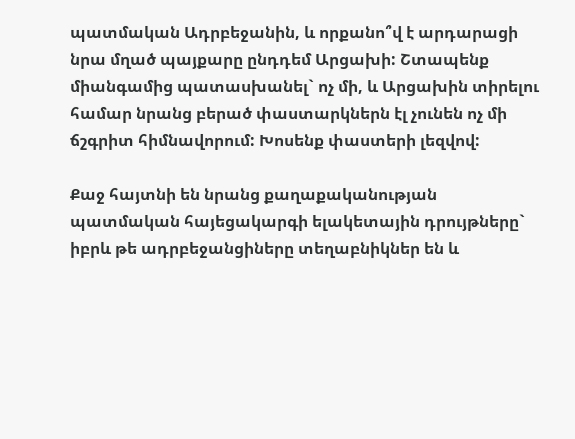պատմական Ադրբեջանին, և որքանո՞վ է արդարացի նրա մղած պայքարը ընդդեմ Արցախի: Շտապենք միանգամից պատասխանել` ոչ մի, և Արցախին տիրելու համար նրանց բերած փաստարկներն էլ չունեն ոչ մի ճշգրիտ հիմնավորում: Խոսենք փաստերի լեզվով:

Քաջ հայտնի են նրանց քաղաքականության պատմական հայեցակարգի ելակետային դրույթները` իբրև թե ադրբեջանցիները տեղաբնիկներ են և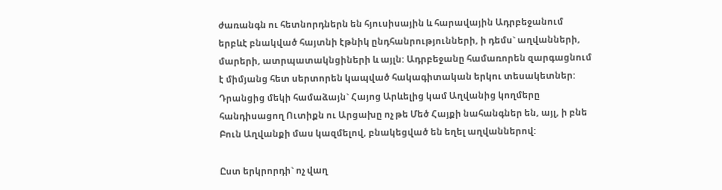ժառանգն ու հետնորդներն են հյուսիսային և հարավային Ադրբեջանում երբևէ բնակված հայտնի էթնիկ ընդհանրությունների, ի դեմս` աղվանների, մարերի, ատրպատակնցիների և այլն: Ադրբեջանը համառորեն զարգացնում է միմյանց հետ սերտորեն կապված հակագիտական երկու տեսակետներ: Դրանցից մեկի համաձայն` Հայոց Արևելից կամ Աղվանից կողմերը հանդիսացող Ուտիքն ու Արցախը ոչ թե Մեծ Հայքի նահանգներ են, այլ, ի բնե Բուն Աղվանքի մաս կազմելով, բնակեցված են եղել աղվաններով:

Ըստ երկրորդի` ոչ վաղ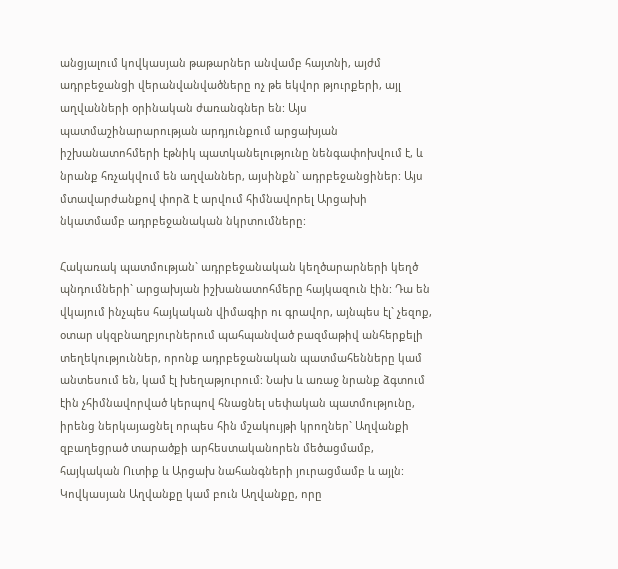անցյալում կովկասյան թաթարներ անվամբ հայտնի, այժմ ադրբեջանցի վերանվանվածները ոչ թե եկվոր թյուրքերի, այլ աղվանների օրինական ժառանգներ են: Այս պատմաշինարարության արդյունքում արցախյան իշխանատոհմերի էթնիկ պատկանելությունը նենգափոխվում է, և նրանք հռչակվում են աղվաններ, այսինքն` ադրբեջանցիներ: Այս մտավարժանքով փորձ է արվում հիմնավորել Արցախի նկատմամբ ադրբեջանական նկրտումները:

Հակառակ պատմության` ադրբեջանական կեղծարարների կեղծ պնդումների` արցախյան իշխանատոհմերը հայկազուն էին: Դա են վկայում ինչպես հայկական վիմագիր ու գրավոր, այնպես էլ` չեզոք, օտար սկզբնաղբյուրներում պահպանված բազմաթիվ անհերքելի տեղեկություններ, որոնք ադրբեջանական պատմահենները կամ անտեսում են, կամ էլ խեղաթյուրում: Նախ և առաջ նրանք ձգտում էին չհիմնավորված կերպով հնացնել սեփական պատմությունը, իրենց ներկայացնել որպես հին մշակույթի կրողներ` Աղվանքի զբաղեցրած տարածքի արհեստականորեն մեծացմամբ, հայկական Ուտիք և Արցախ նահանգների յուրացմամբ և այլն: Կովկասյան Աղվանքը կամ բուն Աղվանքը, որը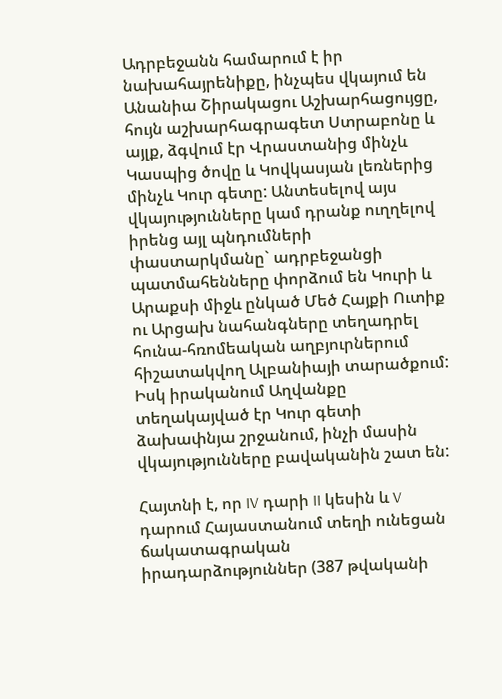Ադրբեջանն համարում է իր նախահայրենիքը, ինչպես վկայում են Անանիա Շիրակացու Աշխարհացույցը, հույն աշխարհագրագետ Ստրաբոնը և այլք, ձգվում էր Վրաստանից մինչև Կասպից ծովը և Կովկասյան լեռներից մինչև Կուր գետը: Անտեսելով այս վկայությունները կամ դրանք ուղղելով իրենց այլ պնդումների փաստարկմանը` ադրբեջանցի պատմահենները փորձում են Կուրի և Արաքսի միջև ընկած Մեծ Հայքի Ուտիք ու Արցախ նահանգները տեղադրել հունա-հռոմեական աղբյուրներում հիշատակվող Ալբանիայի տարածքում: Իսկ իրականում Աղվանքը տեղակայված էր Կուր գետի ձախափնյա շրջանում, ինչի մասին վկայությունները բավականին շատ են:

Հայտնի է, որ IV դարի II կեսին և V դարում Հայաստանում տեղի ունեցան ճակատագրական իրադարձություններ (387 թվականի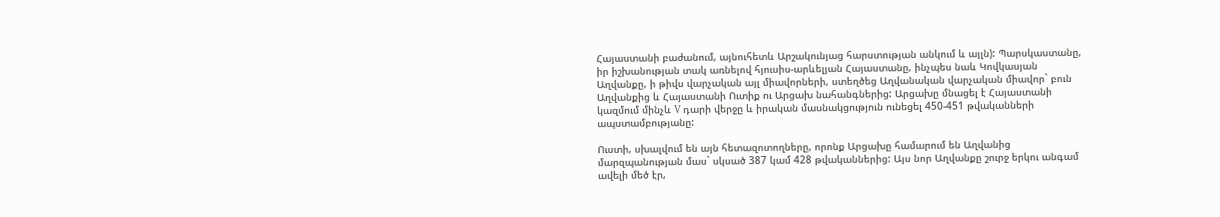Հայաստանի բաժանում, այնուհետև Արշակունյաց հարստության անկում և այլն): Պարսկաստանը, իր իշխանության տակ առնելով հյուսիս-արևելյան Հայաստանը, ինչպես նաև Կովկասյան Աղվանքը, ի թիվս վարչական այլ միավորների, ստեղծեց Աղվանական վարչական միավոր` բուն Աղվանքից և Հայաստանի Ուտիք ու Արցախ նահանգներից: Արցախը մնացել է Հայաստանի կազմում մինչև V դարի վերջը և իրական մասնակցություն ունեցել 450-451 թվականների ապստամբությանը:

Ուստի, սխալվում են այն հետազոտողները, որոնք Արցախը համարում են Աղվանից մարզպանության մաս` սկսած 387 կամ 428 թվականներից: Այս նոր Աղվանքը շուրջ երկու անգամ ավելի մեծ էր,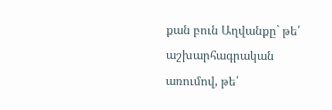քան բուն Աղվանքը` թե՛ աշխարհագրական առումով, թե՛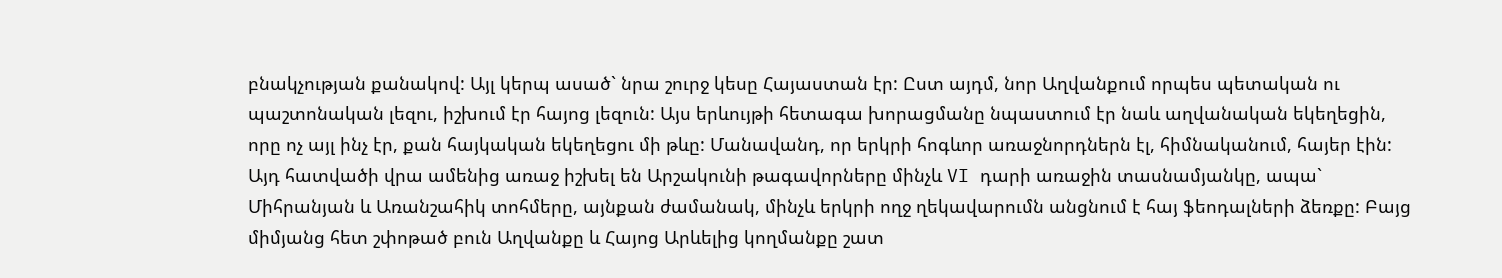բնակչության քանակով: Այլ կերպ ասած` նրա շուրջ կեսը Հայաստան էր: Ըստ այդմ, նոր Աղվանքում որպես պետական ու պաշտոնական լեզու, իշխում էր հայոց լեզուն: Այս երևույթի հետագա խորացմանը նպաստում էր նաև աղվանական եկեղեցին, որը ոչ այլ ինչ էր, քան հայկական եկեղեցու մի թևը: Մանավանդ, որ երկրի հոգևոր առաջնորդներն էլ, հիմնականում, հայեր էին: Այդ հատվածի վրա ամենից առաջ իշխել են Արշակունի թագավորները մինչև VI դարի առաջին տասնամյանկը, ապա` Միհրանյան և Առանշահիկ տոհմերը, այնքան ժամանակ, մինչև երկրի ողջ ղեկավարումն անցնում է հայ ֆեոդալների ձեռքը: Բայց միմյանց հետ շփոթած բուն Աղվանքը և Հայոց Արևելից կողմանքը շատ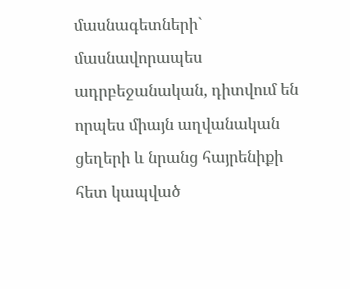մասնագետների` մասնավորապես ադրբեջանական, դիտվում են որպես միայն աղվանական ցեղերի և նրանց հայրենիքի հետ կապված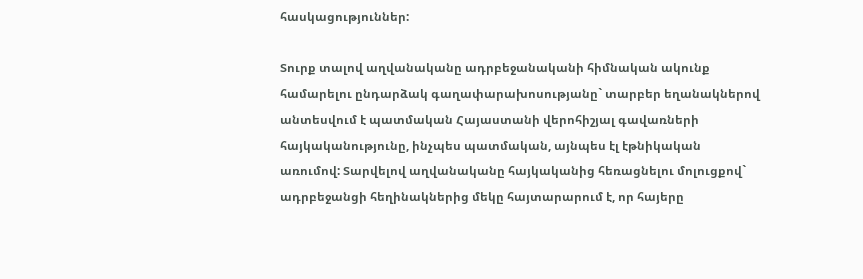հասկացություններ:

Տուրք տալով աղվանականը ադրբեջանականի հիմնական ակունք համարելու ընդարձակ գաղափարախոսությանը` տարբեր եղանակներով անտեսվում է պատմական Հայաստանի վերոհիշյալ գավառների հայկականությունը, ինչպես պատմական, այնպես էլ էթնիկական առումով: Տարվելով աղվանականը հայկականից հեռացնելու մոլուցքով` ադրբեջանցի հեղինակներից մեկը հայտարարում է, որ հայերը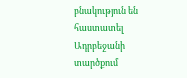բնակություն են հաստատել Ադրբեջանի տարծքում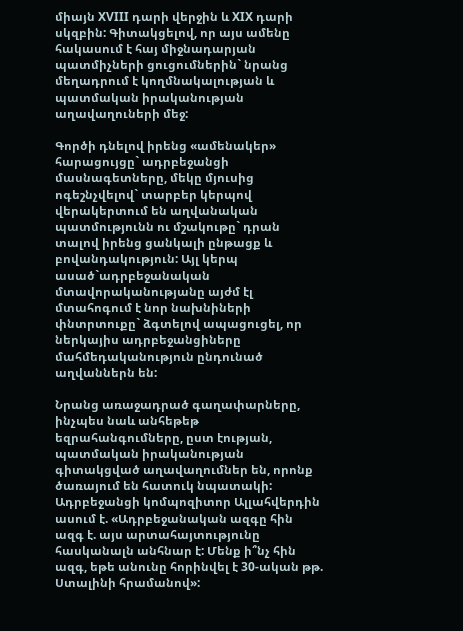միայն XVIII դարի վերջին և XIX դարի սկզբին: Գիտակցելով, որ այս ամենը հակասում է հայ միջնադարյան պատմիչների ցուցումներին` նրանց մեղադրում է կողմնակալության և պատմական իրականության աղավաղուների մեջ:

Գործի դնելով իրենց «ամենակեր» հարացույցը` ադրբեջանցի մասնագետները, մեկը մյուսից ոգեշնչվելով` տարբեր կերպով վերակերտում են աղվանական պատմությունն ու մշակութը` դրան տալով իրենց ցանկալի ընթացք և բովանդակություն: Այլ կերպ ասած`ադրբեջանական մտավորականությանը այժմ էլ մտահոգում է նոր նախնիների փնտրտուքը` ձգտելով ապացուցել, որ ներկայիս ադրբեջանցիները մահմեդականություն ընդունած աղվաններն են:

Նրանց առաջադրած գաղափարները, ինչպես նաև անհեթեթ եզրահանգումները, ըստ էության, պատմական իրականության գիտակցված աղավաղումներ են, որոնք ծառայում են հատուկ նպատակի: Ադրբեջանցի կոմպոզիտոր Ալլահվերդին ասում է. «Ադրբեջանական ազգը հին ազգ է. այս արտահայտությունը հասկանալն անհնար է: Մենք ի՞նչ հին ազգ, եթե անունը հորինվել է 30-ական թթ. Ստալինի հրամանով»: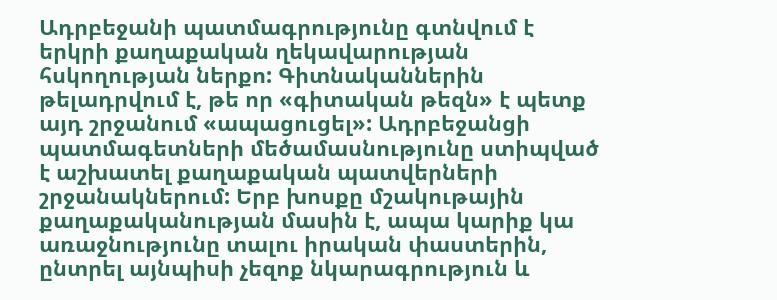Ադրբեջանի պատմագրությունը գտնվում է երկրի քաղաքական ղեկավարության հսկողության ներքո: Գիտնականներին թելադրվում է, թե որ «գիտական թեզն» է պետք այդ շրջանում «ապացուցել»: Ադրբեջանցի պատմագետների մեծամասնությունը ստիպված է աշխատել քաղաքական պատվերների շրջանակներում: Երբ խոսքը մշակութային քաղաքականության մասին է, ապա կարիք կա առաջնությունը տալու իրական փաստերին, ընտրել այնպիսի չեզոք նկարագրություն և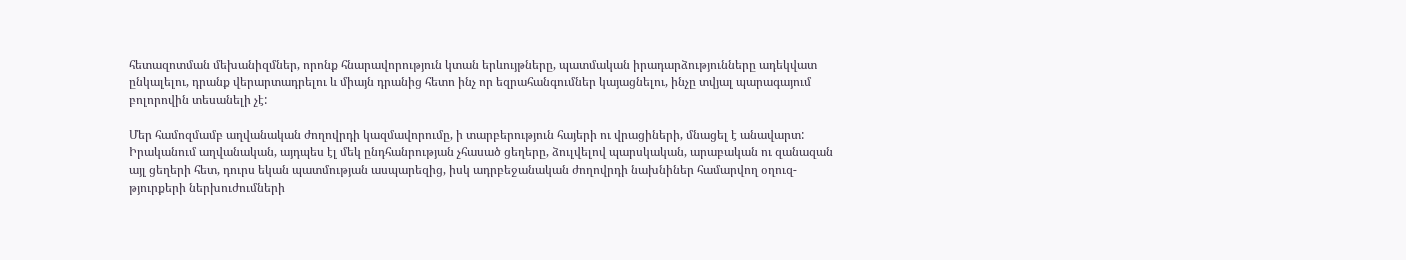հետազոտման մեխանիզմներ, որոնք հնարավորություն կտան երևույթները, պատմական իրադարձությունները ադեկվատ ընկալելու, դրանք վերարտադրելու և միայն դրանից հետո ինչ որ եզրահանգումներ կայացնելու, ինչը տվյալ պարագայում բոլորովին տեսանելի չէ:

Մեր համոզմամբ աղվանական ժողովրդի կազմավորումը, ի տարբերություն հայերի ու վրացիների, մնացել է անավարտ: Իրականում աղվանական, այդպես էլ մեկ ընդհանրության չհասած ցեղերը, ձուլվելով պարսկական, արաբական ու զանազան այլ ցեղերի հետ, դուրս եկան պատմության ասպարեզից, իսկ ադրբեջանական ժողովրդի նախնիներ համարվող օղուզ-թյուրքերի ներխուժումների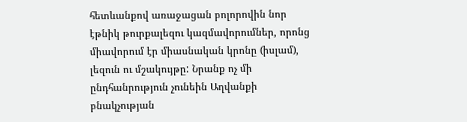հետևանքով առաջացան բոլորովին նոր էթնիկ թուրքալեզու կազմավորումներ, որոնց միավորում էր միասնական կրոնը (իսլամ), լեզուն ու մշակույթը: Նրանք ոչ մի ընդհանրություն չունեին Աղվանքի բնակչության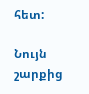հետ:

Նույն շարքից